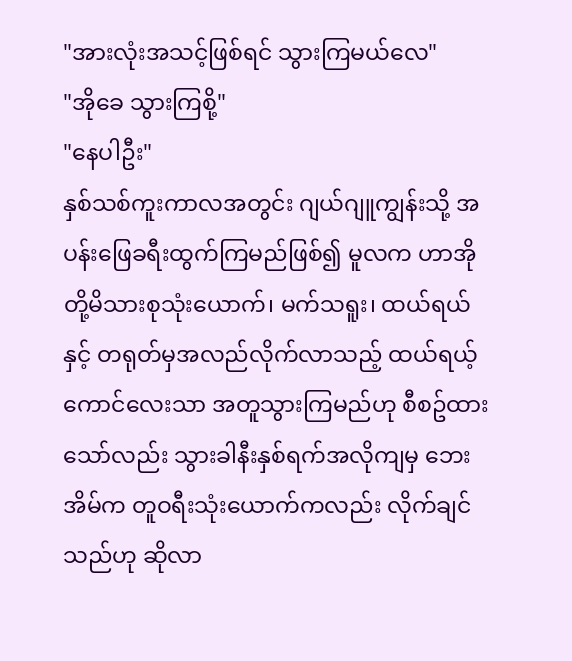"အားလုံးအသင့်ဖြစ်ရင် သွားကြမယ်လေ"
"အိုခေ သွားကြစို့"
"နေပါဦး"
နှစ်သစ်ကူးကာလအတွင်း ဂျယ်ဂျူကျွန်းသို့ အပန်းဖြေခရီးထွက်ကြမည်ဖြစ်၍ မူလက ဟာအိုတို့မိသားစုသုံးယောက်၊ မက်သရူး၊ ထယ်ရယ်နှင့် တရုတ်မှအလည်လိုက်လာသည့် ထယ်ရယ့်ကောင်လေးသာ အတူသွားကြမည်ဟု စီစဥ်ထားသော်လည်း သွားခါနီးနှစ်ရက်အလိုကျမှ ဘေးအိမ်က တူဝရီးသုံးယောက်ကလည်း လိုက်ချင်သည်ဟု ဆိုလာ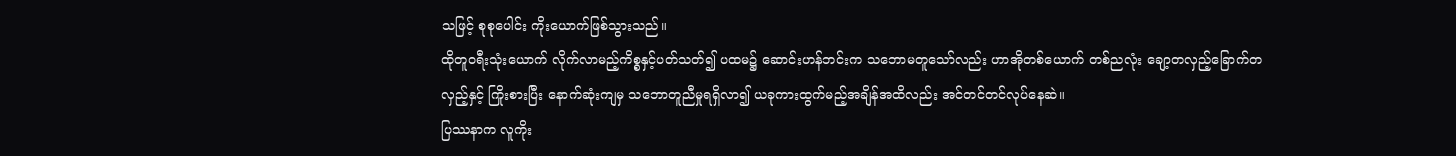သဖြင့် စုစုပေါင်း ကိုးယောက်ဖြစ်သွားသည်။
ထိုတူဝရီးသုံးယောက် လိုက်လာမည့်ကိစ္စနှင့်ပတ်သတ်၍ ပထမ၌ ဆောင်းဟန်ဘင်းက သဘောမတူသော်လည်း ဟာအိုတစ်ယောက် တစ်ညလုံး ချော့တလှည့်ခြောက်တလှည့်နှင့် ကြိုးစားပြီး နောက်ဆုံးကျမှ သဘောတူညီမှုရရှိလာ၍ ယခုကားထွက်မည့်အချိန်အထိလည်း အင်တင်တင်လုပ်နေဆဲ။
ပြဿနာက လူကိုး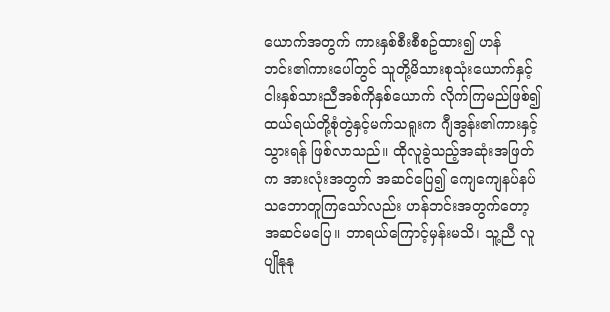ယောက်အတွက် ကားနှစ်စီးစီစဥ်ထား၍ ဟန်ဘင်း၏ကားပေါ်တွင် သူတို့မိသားစုသုံးယောက်နှင့် ငါးနှစ်သားညီအစ်ကိုနှစ်ယောက် လိုက်ကြမည်ဖြစ်၍ ထယ်ရယ်တို့စုံတွဲနှင့်မက်သရူးက ဂျီအွန်း၏ကားနှင့်သွားရန် ဖြစ်လာသည်။ ထိုလူခွဲသည့်အဆုံးအဖြတ်က အားလုံးအတွက် အဆင်ပြေ၍ ကျေကျေနပ်နပ် သဘောတူကြသော်လည်း ဟန်ဘင်းအတွက်တော့ အဆင်မပြေ။ ဘာရယ်ကြောင့်မှန်းမသိ၊ သူ့ညီ လူပျိုနုနု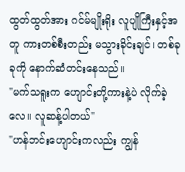ထွတ်ထွတ်အား ဂင်မ်မျိုးရိုး လူပျိုကြီးနှင့်အတူ ကားတစ်စီးတည်း မသွားခိုင်းချင်၊ တစ်ခုခုကို နောက်ဆံတင်းနေသည်။
"မက်သရူးက ဟျောင်းတို့ကားနဲ့ပဲ လိုက်ခဲ့လေ။ လူဆန့်ပါတယ်"
"ဟန်ဘင်းဟျောင်းကလည်း ကျွန်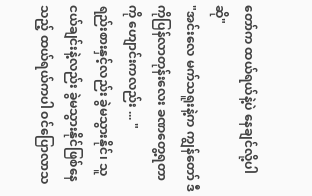တော်က ထယ်ရယ်နဲ့ပဲ နေချင်လို့ပါဆို"
"အင်းလေ မက်သရူးနဲ့က ကျွန်တော် ဒီကိုပြန်လာတုန်းလေး ခဏတွေ့ရတာကို ဟျောင်းကလည်း ... "
ရည်းစားနှင့်လည်း ခွဲမသွားနိုင်၊ သူငယ်ချင်းနဲ့လည်း ခွဲမသွားနိုင်ဖြစ်နေသည့် ထယ်ရယ်ကပါ ဝင်ပြောလာသ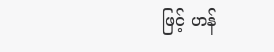ဖြင့် ဟန်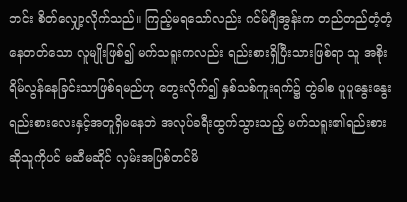ဘင်း စိတ်လျှော့လိုက်သည်။ ကြည့်မရသော်လည်း ဂင်မ်ဂျီအွန်းက တည်တည်တံ့တံ့ နေတတ်သော လူမျိုးဖြစ်၍ မက်သရူးကလည်း ရည်းစားရှိပြီးသားဖြစ်ရာ သူ အစိုးရိမ်လွန်နေခြင်းသာဖြစ်ရမည်ဟု တွေးလိုက်၍ နှစ်သစ်ကူးရက်၌ တွဲခါစ ပူပူနွေးနွေး ရည်းစားလေးနှင့်အတူရှိမနေဘဲ အလုပ်ခရီးထွက်သွားသည့် မက်သရူး၏ရည်းစားဆိုသူကိုပင် မဆီမဆိုင် လှမ်းအပြစ်တင်မိ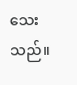သေးသည်။